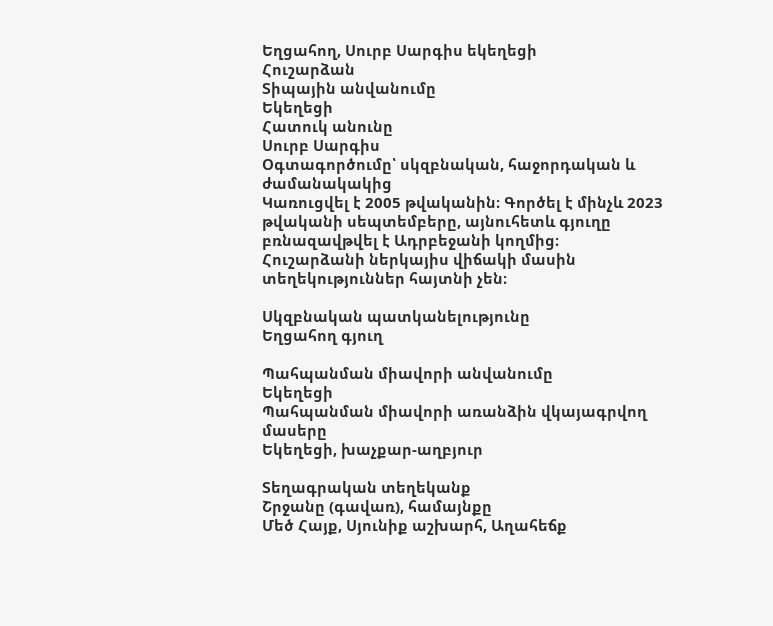Եղցահող, Սուրբ Սարգիս եկեղեցի
Հուշարձան
Տիպային անվանումը
Եկեղեցի
Հատուկ անունը
Սուրբ Սարգիս
Օգտագործումը՝ սկզբնական, հաջորդական և ժամանակակից
Կառուցվել է 2005 թվականին։ Գործել է մինչև 2023 թվականի սեպտեմբերը, այնուհետև գյուղը բռնազավթվել է Ադրբեջանի կողմից։ Հուշարձանի ներկայիս վիճակի մասին տեղեկություններ հայտնի չեն։

Սկզբնական պատկանելությունը
Եղցահող գյուղ

Պահպանման միավորի անվանումը
Եկեղեցի
Պահպանման միավորի առանձին վկայագրվող մասերը
Եկեղեցի, խաչքար-աղբյուր

Տեղագրական տեղեկանք
Շրջանը (գավառ), համայնքը
Մեծ Հայք, Սյունիք աշխարհ, Աղահեճք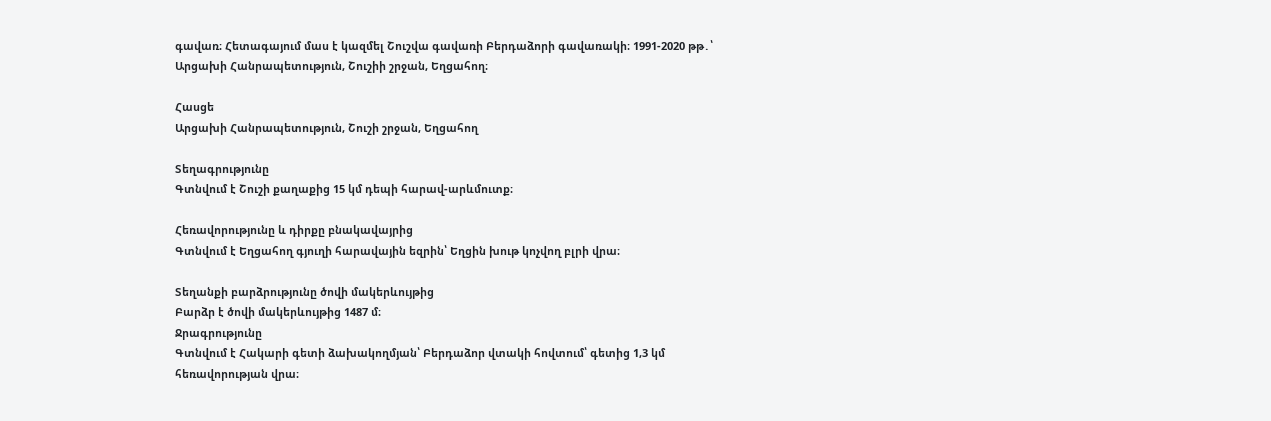գավառ։ Հետագայում մաս է կազմել Շուշվա գավառի Բերդաձորի գավառակի։ 1991-2020 թթ․՝ Արցախի Հանրապետություն, Շուշիի շրջան, Եղցահող։

Հասցե
Արցախի Հանրապետություն, Շուշի շրջան, Եղցահող

Տեղագրությունը
Գտնվում է Շուշի քաղաքից 15 կմ դեպի հարավ-արևմուտք։

Հեռավորությունը և դիրքը բնակավայրից
Գտնվում է Եղցահող գյուղի հարավային եզրին՝ Եղցին խութ կոչվող բլրի վրա։

Տեղանքի բարձրությունը ծովի մակերևույթից
Բարձր է ծովի մակերևույթից 1487 մ։
Ջրագրությունը
Գտնվում է Հակարի գետի ձախակողմյան՝ Բերդաձոր վտակի հովտում՝ գետից 1,3 կմ հեռավորության վրա։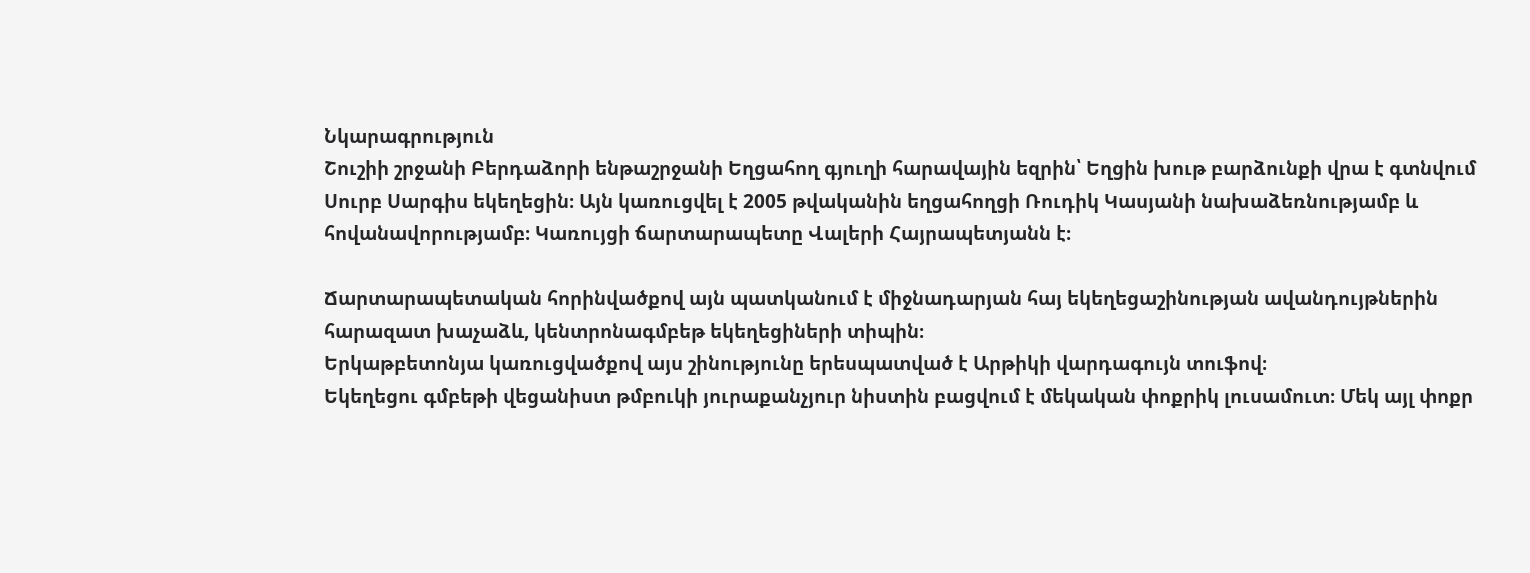Նկարագրություն
Շուշիի շրջանի Բերդաձորի ենթաշրջանի Եղցահող գյուղի հարավային եզրին՝ Եղցին խութ բարձունքի վրա է գտնվում Սուրբ Սարգիս եկեղեցին։ Այն կառուցվել է 2005 թվականին եղցահողցի Ռուդիկ Կասյանի նախաձեռնությամբ և հովանավորությամբ։ Կառույցի ճարտարապետը Վալերի Հայրապետյանն է։

Ճարտարապետական հորինվածքով այն պատկանում է միջնադարյան հայ եկեղեցաշինության ավանդույթներին հարազատ խաչաձև, կենտրոնագմբեթ եկեղեցիների տիպին։
Երկաթբետոնյա կառուցվածքով այս շինությունը երեսպատված է Արթիկի վարդագույն տուֆով։
Եկեղեցու գմբեթի վեցանիստ թմբուկի յուրաքանչյուր նիստին բացվում է մեկական փոքրիկ լուսամուտ։ Մեկ այլ փոքր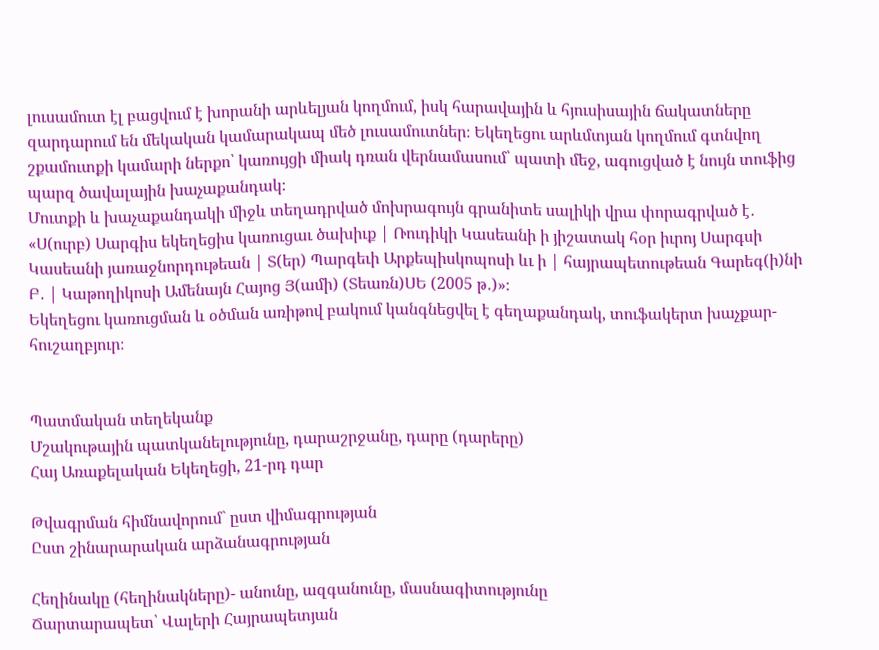լուսամուտ էլ բացվում է խորանի արևելյան կողմում, իսկ հարավային և հյուսիսային ճակատները զարդարում են մեկական կամարակապ մեծ լուսամուտներ։ Եկեղեցու արևմտյան կողմում գտնվող շքամուտքի կամարի ներքո՝ կառույցի միակ դռան վերնամասում՝ պատի մեջ, ագուցված է նույն տուֆից պարզ ծավալային խաչաքանդակ։
Մուտքի և խաչաքանդակի միջև տեղադրված մոխրագույն գրանիտե սալիկի վրա փորագրված է․ «Ս(ուրբ) Սարգիս եկեղեցիս կառուցաւ ծախիւք | Ռուդիկի Կասեանի ի յիշատակ հօր իւրոյ Սարգսի Կասեանի յառաջնորդութեան | Տ(եր) Պարգեւի Արքեպիսկոպոսի ևւ ի | հայրապետութեան Գարեգ(ի)նի Բ․ | Կաթողիկոսի Ամենայն Հայոց Յ(ամի) (Տեառն)ՍԵ (2005 թ․)»։
Եկեղեցու կառուցման և օծման առիթով բակում կանգնեցվել է գեղաքանդակ, տուֆակերտ խաչքար-հուշաղբյուր։


Պատմական տեղեկանք
Մշակութային պատկանելությունը, դարաշրջանը, դարը (դարերը)
Հայ Առաքելական Եկեղեցի, 21-րդ դար

Թվագրման հիմնավորում` ըստ վիմագրության
Ըստ շինարարական արձանագրության

Հեղինակը (հեղինակները)- անունը, ազգանունը, մասնագիտությունը
Ճարտարապետ՝ Վալերի Հայրապետյան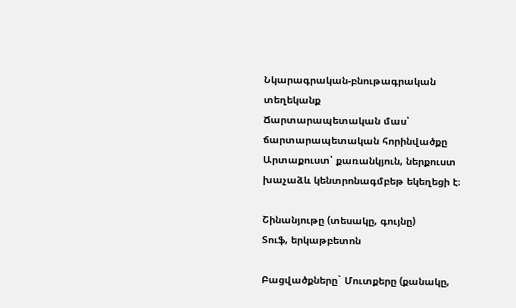Նկարագրական-բնութագրական տեղեկանք
Ճարտարապետական մաս՝ ճարտարապետական հորինվածքը
Արտաքուստ՝ քառանկյուն, ներքուստ խաչաձև կենտրոնագմբեթ եկեղեցի է։

Շինանյութը (տեսակը, գույնը)
Տուֆ, երկաթբետոն

Բացվածքները` Մուտքերը (քանակը,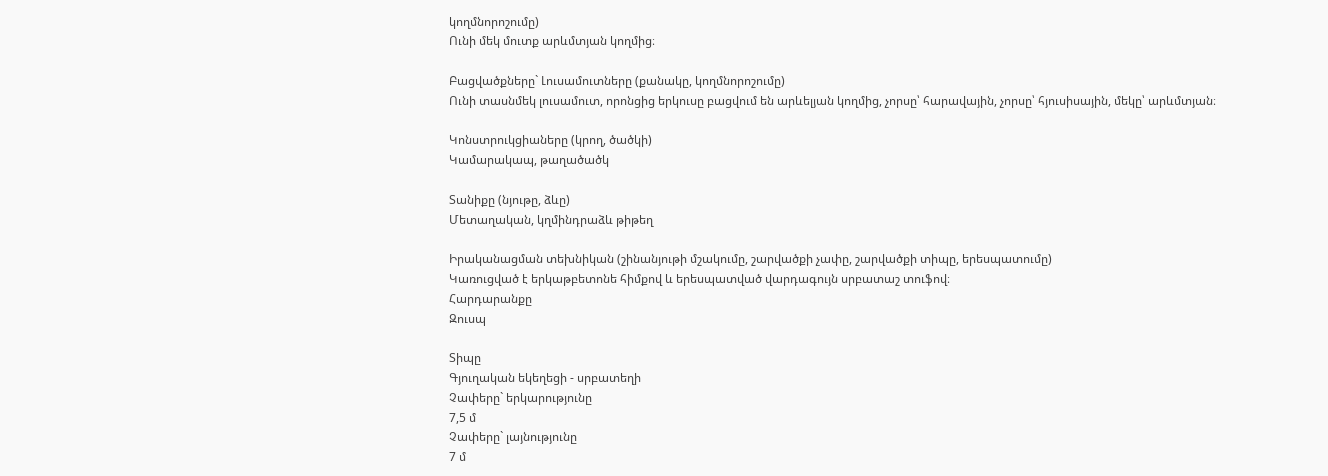կողմնորոշումը)
Ունի մեկ մուտք արևմտյան կողմից։

Բացվածքները` Լուսամուտները (քանակը, կողմնորոշումը)
Ունի տասնմեկ լուսամուտ, որոնցից երկուսը բացվում են արևելյան կողմից, չորսը՝ հարավային, չորսը՝ հյուսիսային, մեկը՝ արևմտյան։

Կոնստրուկցիաները (կրող, ծածկի)
Կամարակապ, թաղածածկ

Տանիքը (նյութը, ձևը)
Մետաղական, կղմինդրաձև թիթեղ

Իրականացման տեխնիկան (շինանյութի մշակումը, շարվածքի չափը, շարվածքի տիպը, երեսպատումը)
Կառուցված է երկաթբետոնե հիմքով և երեսպատված վարդագույն սրբատաշ տուֆով։
Հարդարանքը
Զուսպ

Տիպը
Գյուղական եկեղեցի - սրբատեղի
Չափերը` երկարությունը
7,5 մ
Չափերը` լայնությունը
7 մ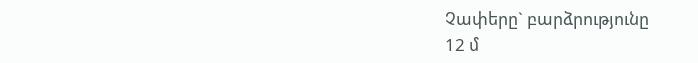Չափերը` բարձրությունը
12 մ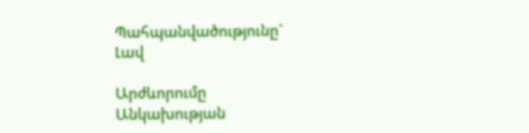Պահպանվածությունը`
Լավ

Արժևորումը
Անկախության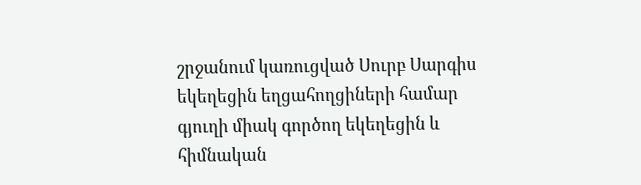շրջանում կառուցված Սուրբ Սարգիս եկեղեցին եղցահողցիների համար գյուղի միակ գործող եկեղեցին և հիմնական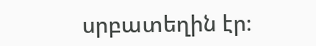սրբատեղին էր։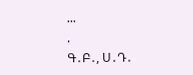...
.
Գ․Բ․, Ս․Դ․